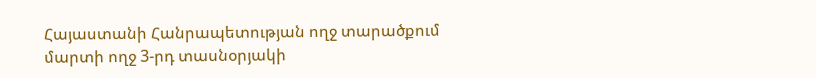Հայաստանի Հանրապետության ողջ տարածքում մարտի ողջ 3-րդ տասնօրյակի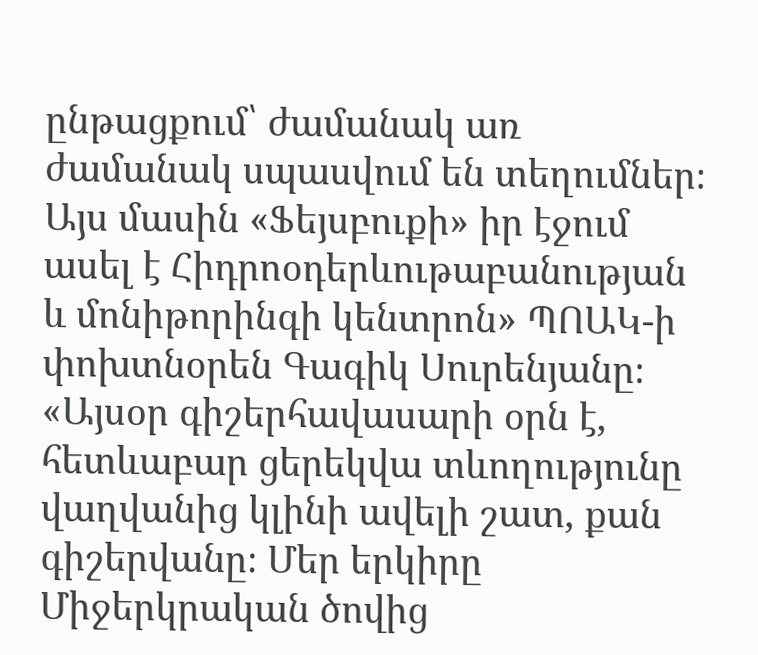ընթացքում՝ ժամանակ առ ժամանակ սպասվում են տեղումներ։ Այս մասին «Ֆեյսբուքի» իր էջում ասել է Հիդրոօդերևութաբանության և մոնիթորինգի կենտրոն» ՊՈԱԿ-ի փոխտնօրեն Գագիկ Սուրենյանը։
«Այսօր գիշերհավասարի օրն է, հետևաբար ցերեկվա տևողությունը վաղվանից կլինի ավելի շատ, քան գիշերվանը։ Մեր երկիրը Միջերկրական ծովից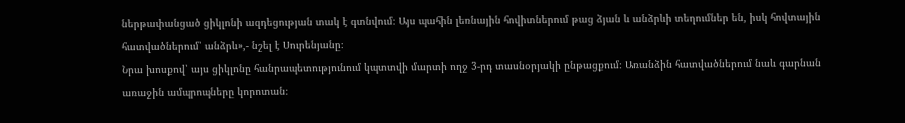ներթափանցած ցիկլոնի ազդեցության տակ է գտնվում։ Այս պահին լեռնային հովիտներում թաց ձյան և անձրևի տեղումներ են, իսկ հովտային հատվածներում՝ անձրև»,- նշել է Սուրենյանը։
Նրա խոսքով՝ այս ցիկլոնը հանրապետությունում կպտտվի մարտի ողջ 3-րդ տասնօրյակի ընթացքում։ Առանձին հատվածներում նաև գարնան առաջին ամպրոպները կորոտան։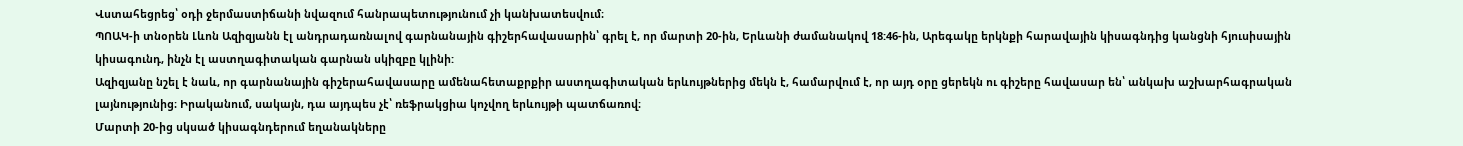Վստահեցրեց՝ օդի ջերմաստիճանի նվազում հանրապետությունում չի կանխատեսվում։
ՊՈԱԿ-ի տնօրեն Լևոն Ազիզյանն էլ անդրադառնալով գարնանային գիշերհավասարին՝ գրել է, որ մարտի 20-ին, Երևանի ժամանակով 18:46-ին, Արեգակը երկնքի հարավային կիսագնդից կանցնի հյուսիսային կիսագունդ, ինչն էլ աստղագիտական գարնան սկիզբը կլինի:
Ազիզյանը նշել է նաև, որ գարնանային գիշերահավասարը ամենահետաքրքիր աստղագիտական երևույթներից մեկն է, համարվում է, որ այդ օրը ցերեկն ու գիշերը հավասար են՝ անկախ աշխարհագրական լայնությունից։ Իրականում, սակայն, դա այդպես չէ՝ ռեֆրակցիա կոչվող երևույթի պատճառով։
Մարտի 20-ից սկսած կիսագնդերում եղանակները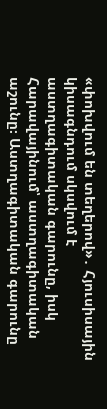«փոխվում են տեղերով»․ Հյուսիսային կիսագնդում սկսվում է աստղագիտական գարունը, իսկ Հարավայինում՝ աստղագիտական աշունը։ Աստղագիտական գարունը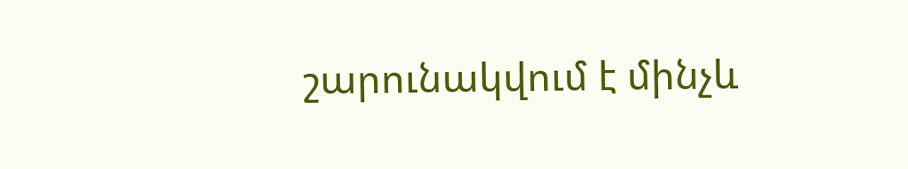շարունակվում է մինչև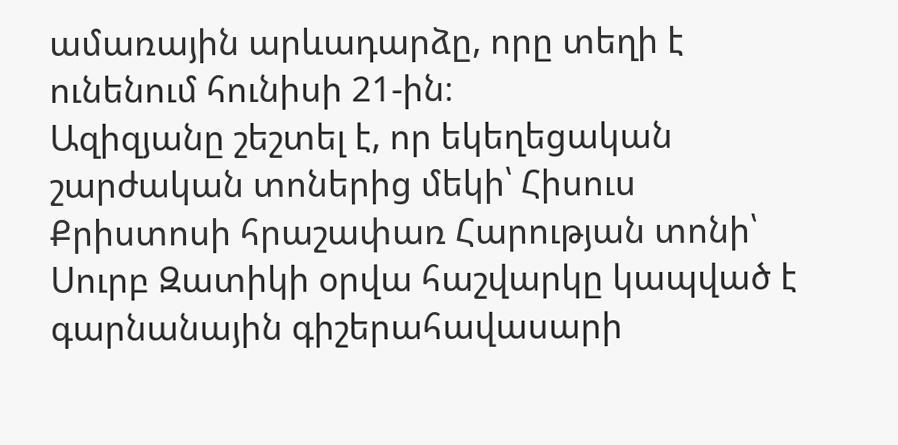ամառային արևադարձը, որը տեղի է ունենում հունիսի 21-ին։
Ազիզյանը շեշտել է, որ եկեղեցական շարժական տոներից մեկի՝ Հիսուս Քրիստոսի հրաշափառ Հարության տոնի՝ Սուրբ Զատիկի օրվա հաշվարկը կապված է գարնանային գիշերահավասարի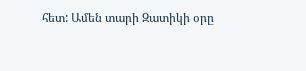հետ: Ամեն տարի Զատիկի օրը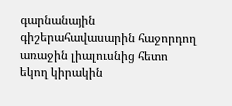գարնանային գիշերահավասարին հաջորդող առաջին լիալուսնից հետո եկող կիրակին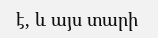է, և այս տարի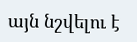այն նշվելու է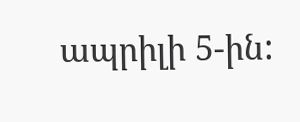ապրիլի 5-ին: